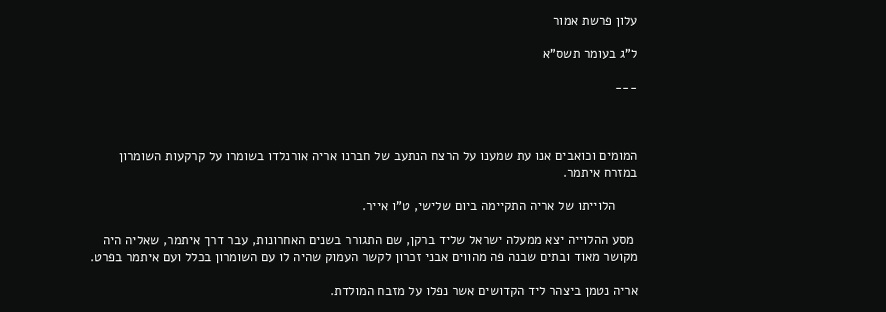עלון פרשת אמור

ל"ג בעומר תשס"א

---



המומים וכואבים אנו עת שמענו על הרצח הנתעב של חברנו אריה אורנלדו בשומרו על קרקעות השומרון במזרח איתמר.

      הלוייתו של אריה התקיימה ביום שלישי, ט"ו אייר.

 מסע ההלוייה יצא ממעלה ישראל שליד ברקן, שם התגורר בשנים האחרונות, עבר דרך איתמר, שאליה היה מקושר מאוד ובתים שבנה פה מהווים אבני זכרון לקשר העמוק שהיה לו עם השומרון בכלל ועם איתמר בפרט.

אריה נטמן ביצהר ליד הקדושים אשר נפלו על מזבח המולדת.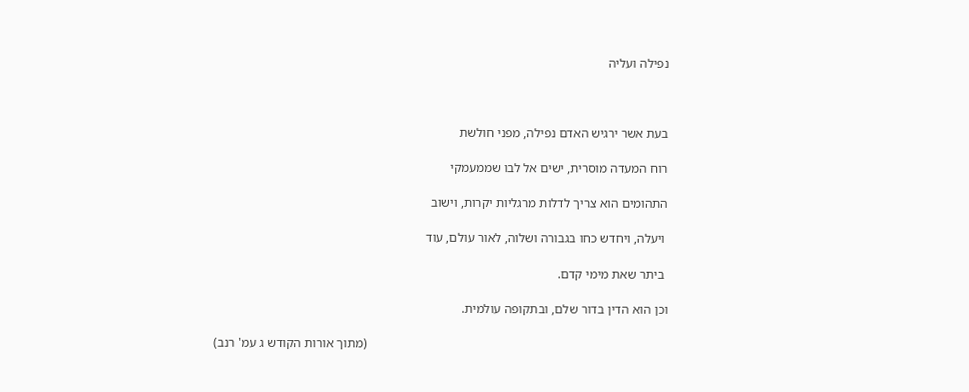נפילה ועליה



בעת אשר ירגיש האדם נפילה, מפני חולשת

רוח המעדה מוסרית, ישים אל לבו שממעמקי

התהומים הוא צריך לדלות מרגליות יקרות, וישוב

 ויעלה, ויחדש כחו בגבורה ושלוה, לאור עולם, עוד

 ביתר שאת מימי קדם.

וכן הוא הדין בדור שלם, ובתקופה עולמית.

                                                                                             (מתוך אורות הקודש ג עמ' רנב)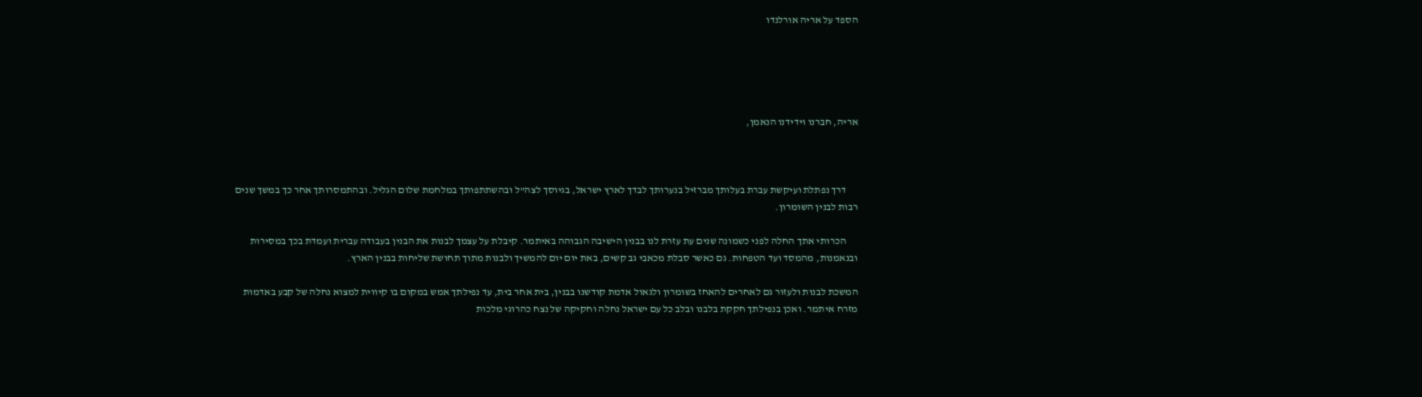הספד על אריה אורלנדו





אריה, חברנו וידידנו הנאמן,



      דרך נפתלת ועיקשת עברת בעלותך מברזיל בנערותך לבדך לארץ ישראל, בגיוסך לצה"ל ובהשתתפותך במלחמת שלום הגליל. ובהתמסרותך אחר כך במשך שנים רבות לבנין השומרון.

      הכרותי אתך החלה לפני כשמונה שנים עת עזרת לנו בבנין הישיבה הגבוהה באיתמר. קיבלת על עצמך לבנות את הבנין בעבודה עברית ועמדת בכך במסירות ובנאמנות, מהמסד ועד הטפחות. גם כאשר סבלת מכאבי גב קשים, באת יום יום להמשיך ולבנות מתוך תחושת שליחות בבנין הארץ.

המשכת לבנות ולעזור גם לאחרים להאחז בשומרון ולגאול אדמת קודשנו בבנין, בית אחר בית, עד נפילתך אמש במקום בו קיווית למצוא נחלה של קבע באדמות מזרח איתמר. ואכן בנפילתך חקקת בלבנו ובלב כל עם ישראל נחלה וחקיקה של נצח כהרוגי מלכות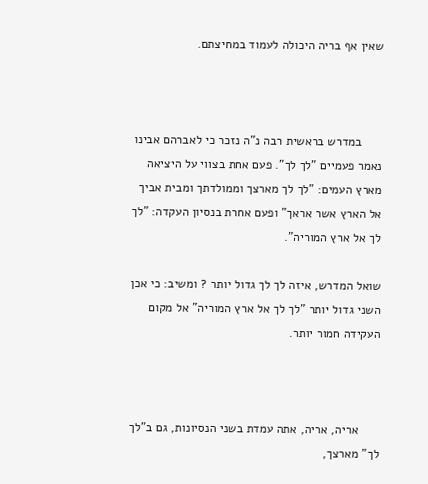שאין אף בריה היכולה לעמוד במחיצתם.



      במדרש בראשית רבה נ"ה נזכר כי לאברהם אבינו נאמר פעמיים "לך לך". פעם אחת בצווי על היציאה מארץ העמים: "לך לך מארצך וממולדתך ומבית אביך אל הארץ אשר אראך" ופעם אחרת בנסיון העקדה: "לך לך אל ארץ המוריה".

שואל המדרש, איזה לך לך גדול יותר ? ומשיב: כי אכן השני גדול יותר "לך לך אל ארץ המוריה" אל מקום העקידה חמור יותר.



      אריה, אריה, אתה עמדת בשני הנסיונות, גם ב"לך לך" מארצך,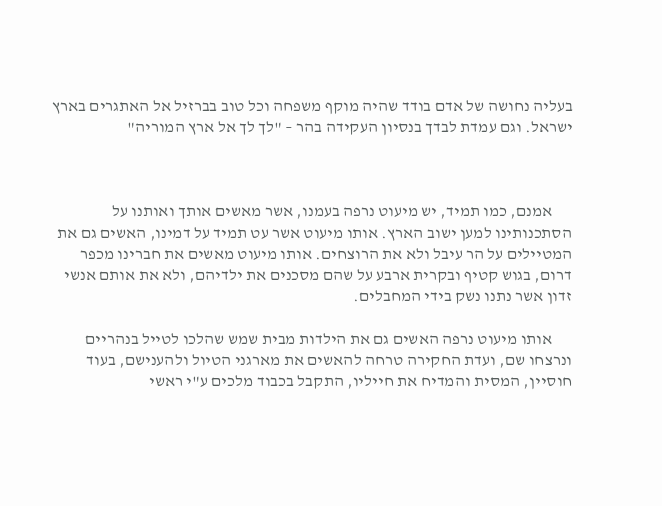בעליה נחושה של אדם בודד שהיה מוקף משפחה וכל טוב בברזיל אל האתגרים בארץ ישראל. וגם עמדת לבדך בנסיון העקידה בהר – "לך לך אל ארץ המוריה"



      אמנם, כמו תמיד, יש מיעוט נרפה בעמנו, אשר מאשים אותך ואותנו על הסתכנותינו למען ישוב הארץ. אותו מיעוט אשר עט תמיד על דמינו, האשים גם את המטיילים על הר עיבל ולא את הרוצחים. אותו מיעוט מאשים את חברינו מכפר דרום, בגוש קטיף ובקרית ארבע על שהם מסכנים את ילדיהם, ולא את אותם אנשי זדון אשר נתנו נשק בידי המחבלים.

      אותו מיעוט נרפה האשים גם את הילדות מבית שמש שהלכו לטייל בנהריים ונרצחו שם, ועדת החקירה טרחה להאשים את מארגני הטיול ולהענישם, בעוד חוסיין, המסית והמדיח את חייליו, התקבל בכבוד מלכים ע"י ראשי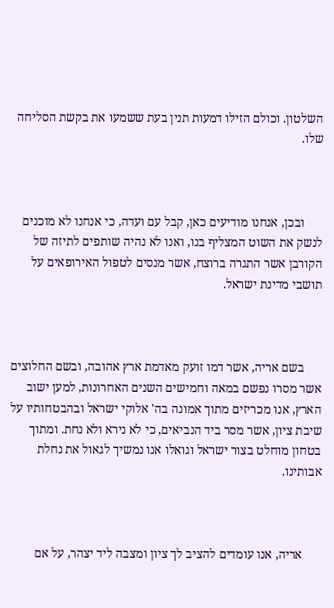השלטון. וכולם הזילו דמעות תנין בעת ששמעו את בקשת הסליחה שלו.



      ובכן, אנחנו מודיעים כאן, קבל עם ועדה, כי אנחנו לא מוכנים לנשק את השוט המצליף בנו, ואנו לא נהיה שותפים לתיזה של הקורבן אשר התגרה ברוצח, אשר מנסים לטפול האירופאים על תושבי מדינת ישראל.



      בשם אריה, אשר דמו זועק מאדמת ארץ אהובה, ובשם החלוצים אשר מסרו נפשם במאה וחמישים השנים האחרונות, למען ישוב הארץ, אנו מכריזים מתוך אמונה בה' אלוקי ישראל ובהבטחותיו על שיבת ציון, אשר מסר ביד הנביאים, כי לא נירא ולא נחת. ומתוך בטחון מוחלט בצור ישראל וגואלו אנו נמשיך לגאול את נחלת אבותינו.



      אריה, אנו עומדים להציב לך ציון ומצבה ליד יצהר, על אם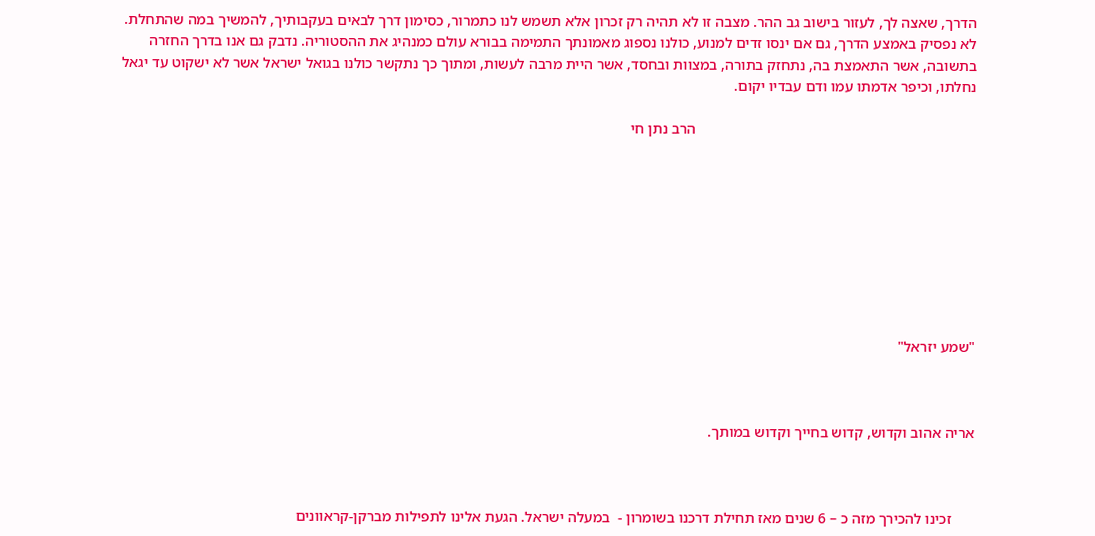הדרך, שאצה לך, לעזור בישוב גב ההר. מצבה זו לא תהיה רק זכרון אלא תשמש לנו כתמרור, כסימון דרך לבאים בעקבותיך, להמשיך במה שהתחלת. לא נפסיק באמצע הדרך, גם אם ינסו זדים למנוע, כולנו נספוג מאמונתך התמימה בבורא עולם כמנהיג את ההסטוריה. נדבק גם אנו בדרך החזרה בתשובה, אשר התאמצת בה, נתחזק בתורה, במצוות ובחסד, אשר היית מרבה לעשות, ומתוך כך נתקשר כולנו בגואל ישראל אשר לא ישקוט עד יגאל נחלתו, וכיפר אדמתו עמו ודם עבדיו יקום.

                                                                          הרב נתן חי









"שמע יזראל"



אריה אהוב וקדוש, קדוש בחייך וקדוש במותך.



      זכינו להכירך מזה כ – 6 שנים מאז תחילת דרכנו בשומרון -  במעלה ישראל. הגעת אלינו לתפילות מברקן-קראוונים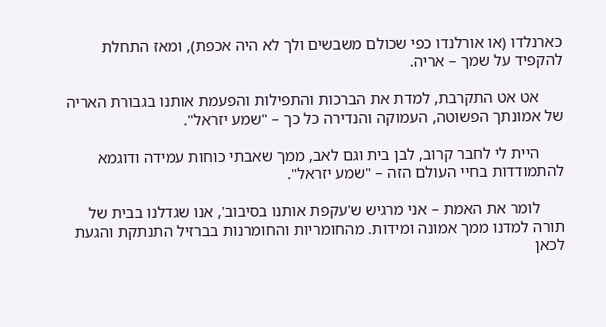כארנלדו (או אורלנדו כפי שכולם משבשים ולך לא היה אכפת), ומאז התחלת להקפיד על שמך – אריה.

      אט אט התקרבת, למדת את הברכות והתפילות והפעמת אותנו בגבורת האריה של אמונתך הפשוטה, העמוקה והנדירה כל כך – "שמע יזראל".

      היית לי לחבר קרוב, לבן בית וגם לאב, ממך שאבתי כוחות עמידה ודוגמא להתמודדות בחיי העולם הזה – "שמע יזראל".

      לומר את האמת – אני מרגיש ש'עקפת אותנו בסיבוב', אנו שגדלנו בבית של תורה למדנו ממך אמונה ומידות. מהחומריות והחומרנות בברזיל התנתקת והגעת לכאן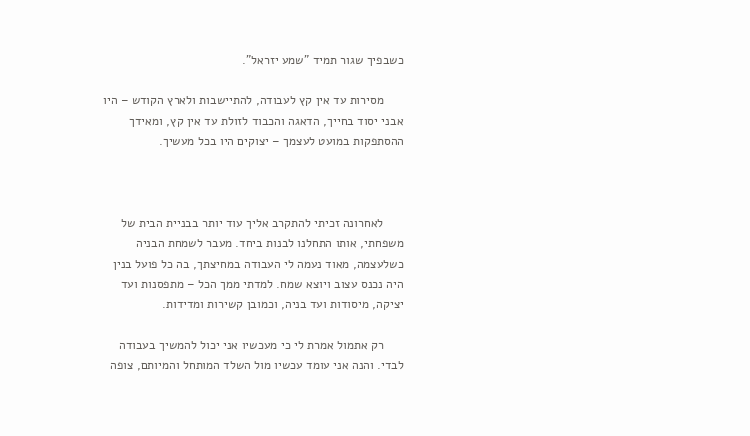כשבפיך שגור תמיד "שמע יזראל".

      מסירות עד אין קץ לעבודה, להתיישבות ולארץ הקודש – היו אבני יסוד בחייך, הדאגה והכבוד לזולת עד אין קץ, ומאידך ההסתפקות במועט לעצמך – יצוקים היו בכל מעשיך.



      לאחרונה זכיתי להתקרב אליך עוד יותר בבניית הבית של משפחתי, אותו התחלנו לבנות ביחד. מעבר לשמחת הבניה כשלעצמה, מאוד נעמה לי העבודה במחיצתך, בה כל פועל בנין היה נכנס עצוב ויוצא שמח. למדתי ממך הכל – מתפסנות ועד יציקה, מיסודות ועד בניה, וכמובן קשירות ומדידות.

      רק אתמול אמרת לי כי מעכשיו אני יכול להמשיך בעבודה לבדי. והנה אני עומד עכשיו מול השלד המותחל והמיותם, צופה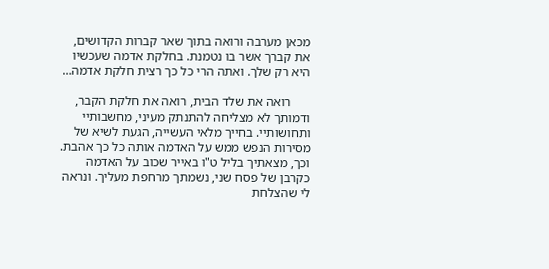מכאן מערבה ורואה בתוך שאר קברות הקדושים, את קברך אשר בו נטמנת. בחלקת אדמה שעכשיו היא רק שלך. ואתה הרי כל כך רצית חלקת אדמה…

      רואה את שלד הבית, רואה את חלקת הקבר, ודמותך לא מצליחה להתנתק מעיני, מחשבותיי ותחושותיי. בחייך מלאי העשייה, הגעת לשיא של מסירות הנפש ממש על האדמה אותה כל כך אהבת. וכך, מצאתיך בליל ט"ו באייר שכוב על האדמה כקרבן של פסח שני, נשמתך מרחפת מעליך. ונראה לי שהצלחת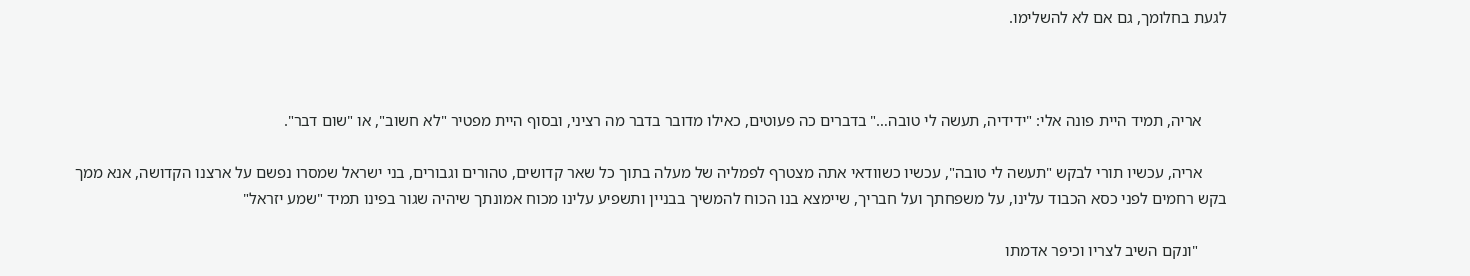לגעת בחלומך, גם אם לא להשלימו.



      אריה, תמיד היית פונה אלי: "ידידיה, תעשה לי טובה…" בדברים כה פעוטים, כאילו מדובר בדבר מה רציני, ובסוף היית מפטיר "לא חשוב", או "שום דבר".

      אריה, עכשיו תורי לבקש "תעשה לי טובה", עכשיו כשוודאי אתה מצטרף לפמליה של מעלה בתוך כל שאר קדושים, טהורים וגבורים, בני ישראל שמסרו נפשם על ארצנו הקדושה, אנא ממך בקש רחמים לפני כסא הכבוד עלינו, על משפחתך ועל חבריך, שיימצא בנו הכוח להמשיך בבניין ותשפיע עלינו מכוח אמונתך שיהיה שגור בפינו תמיד "שמע יזראל"

       "ונקם השיב לצריו וכיפר אדמתו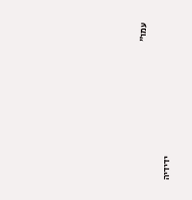עמו"

                                                                          ידידיה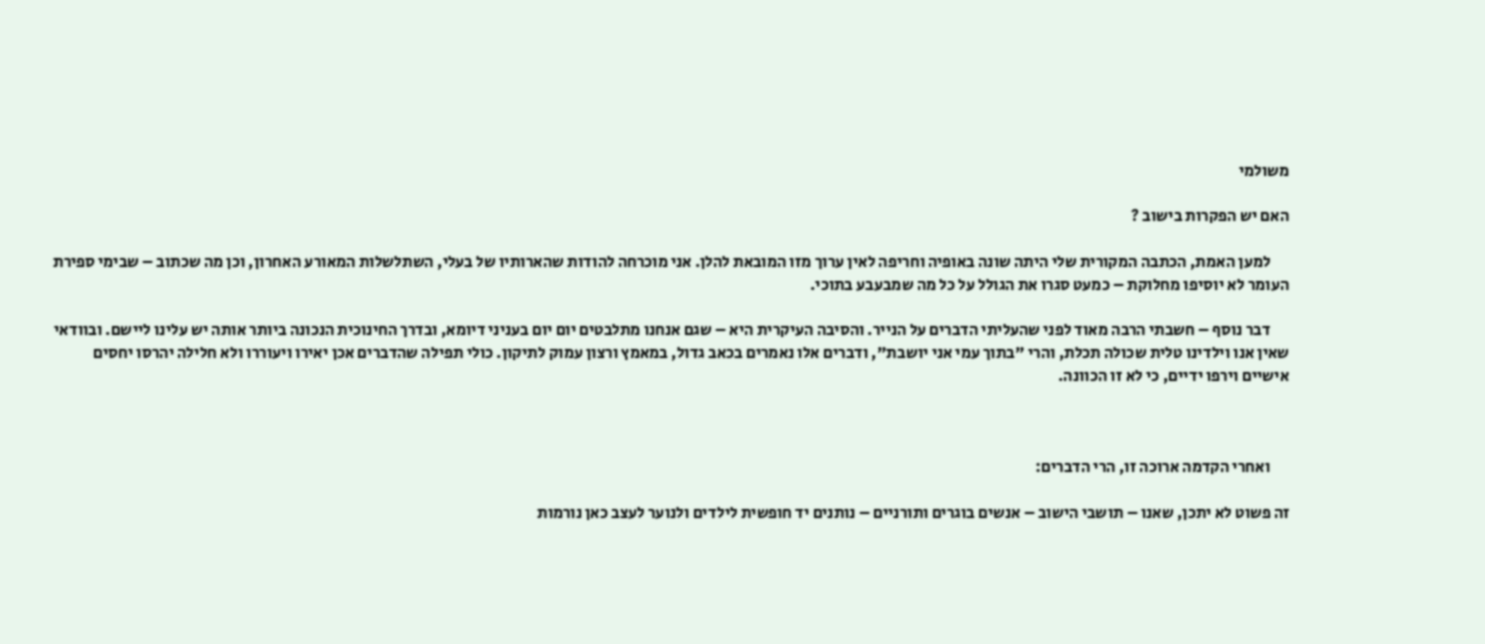משולמי

האם יש הפקרות בישוב ?

      למען האמת, הכתבה המקורית שלי היתה שונה באופיה וחריפה לאין ערוך מזו המובאת להלן. אני מוכרחה להודות שהארותיו של בעלי, השתלשלות המאורע האחרון, וכן מה שכתוב – שבימי ספירת העומר לא יוסיפו מחלוקת – כמעט סגרו את הגולל על כל מה שמבעבע בתוכי.

      דבר נוסף – חשבתי הרבה מאוד לפני שהעליתי הדברים על הנייר. והסיבה העיקרית היא – שגם אנחנו מתלבטים יום יום בעניני דיומא, ובדרך החינוכית הנכונה ביותר אותה יש עלינו ליישם. ובוודאי שאין אנו וילדינו טלית שכולה תכלת, והרי "בתוך עמי אני יושבת", ודברים אלו נאמרים בכאב גדול, במאמץ ורצון עמוק לתיקון. כולי תפילה שהדברים אכן יאירו ויעוררו ולא חלילה יהרסו יחסים אישיים וירפו ידיים, כי לא זו הכוונה.



      ואחרי הקדמה ארוכה זו, הרי הדברים:

זה פשוט לא יתכן, שאנו – תושבי הישוב – אנשים בוגרים ותורניים – נותנים יד חופשית לילדים ולנוער לעצב כאן נורמות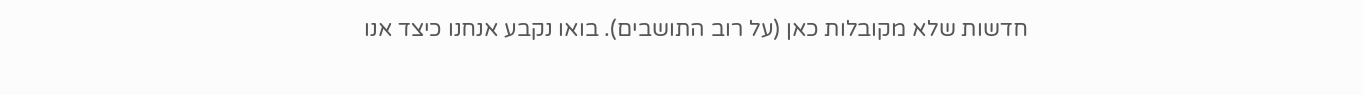חדשות שלא מקובלות כאן (על רוב התושבים). בואו נקבע אנחנו כיצד אנו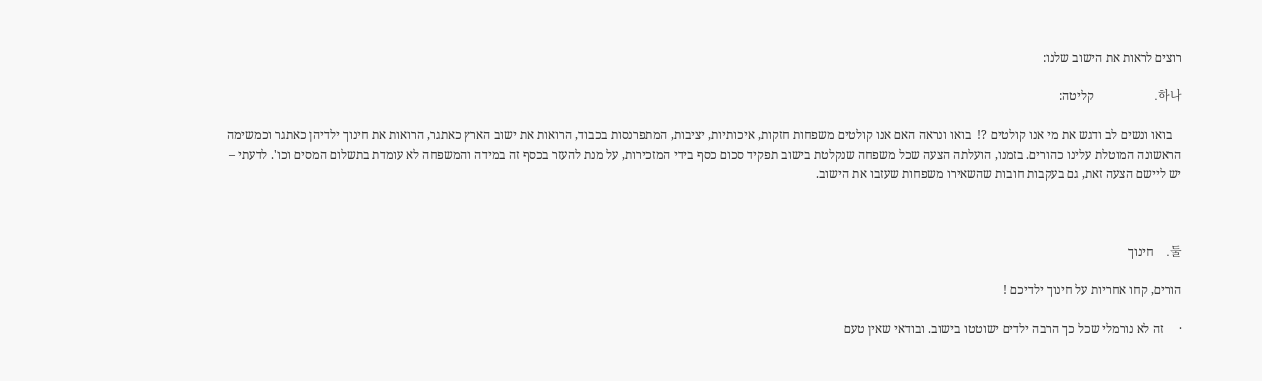רוצים לראות את הישוב שלנו:

하나.                    קליטה:

   בואו ונשים לב ודגש את מי אנו קולטים ?!  בואו ונראה האם אנו קולטים משפחות חזקות, איכותיות, יציבות, המתפרנסות בכבוד, הרואות את ישוב הארץ כאתגר, הרואות את חינוך ילדיהן כאתגר וכמשימה הראשונה המוטלת עלינו כהורים. בזמנו, הועלתה הצעה שכל משפחה שנקלטת בישוב תפקיד סכום כסף בידי המזכירות, על מנת להעזר בכסף זה במידה והמשפחה לא עומדת בתשלום המסים וכו'. לדעתי – יש ליישם הצעה זאת, גם בעקבות חובות שהשאירו משפחות שעזבו את הישוב.



둘.    חינוך

הורים, קחו אחריות על חינוך ילדיכם !

·     זה לא נורמלי שכל כך הרבה ילדים ישוטטו בישוב. ובודאי שאין טעם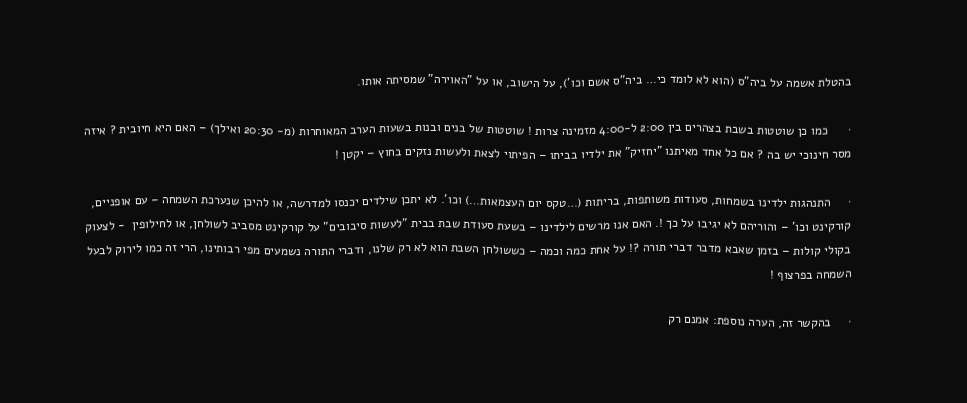בהטלת אשמה על ביה"ס (הוא לא לומד כי… ביה"ס אשם וכו'), על הישוב, או על "האוירה" שמסיתה אותו.

·      כמו כן שוטטות בשבת בצהרים בין 2:00 ל-4:00 מזמינה צרות ! שוטטות של בנים ובנות בשעות הערב המאוחרות (מ- 20:30 ואילך) – האם היא חיובית ? איזה מסר חינוכי יש בה ? אם כל אחד מאיתנו "יחזיק" את ילדיו בביתו – הפיתוי לצאת ולעשות נזקים בחוץ – יקטן !

·     התנהגות ילדינו בשמחות, סעודות משותפות, בריתות (…טקס יום העצמאות…) וכו'. לא יתכן שילדים יכנסו למדרשה, או להיכן שנערכת השמחה – עם אופניים, קורקינט וכו' – והוריהם לא יגיבו על כך !. האם אנו מרשים לילדינו – בשעת סעודת שבת בבית "לעשות סיבובים" על קורקינט מסביב לשולחן, או לחילופין  - לצעוק בקולי קולות – בזמן שאבא מדבר דברי תורה ?! על אחת כמה וכמה – כששולחן השבת הוא לא רק שלנו, ודברי התורה נשמעים מפי רבותינו, הרי זה כמו לירוק לבעל השמחה בפרצוף !

·     בהקשר זה, הערה נוספת: אמנם רק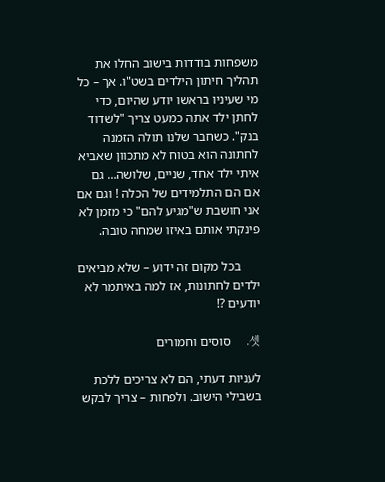משפחות בודדות בישוב החלו את תהליך חיתון הילדים בשט"ו. אך – כל מי שעיניו בראשו יודע שהיום, כדי לחתן ילד אתה כמעט צריך "לשדוד בנק". כשחבר שלנו תולה הזמנה לחתונה הוא בטוח לא מתכוון שאביא איתי ילד אחד, שניים, שלושה… גם אם הם התלמידים של הכלה ! וגם אם אני חושבת ש"מגיע להם" כי מזמן לא פינקתי אותם באיזו שמחה טובה.

      בכל מקום זה ידוע – שלא מביאים ילדים לחתונות, אז למה באיתמר לא יודעים ?!

셋.    סוסים וחמורים

לעניות דעתי, הם לא צריכים ללכת בשבילי הישוב. ולפחות – צריך לבקש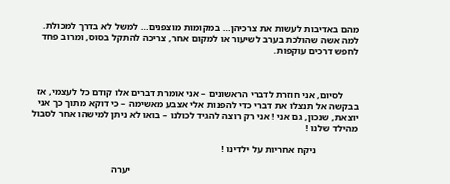מהם באדיבות לעשות את צרכיהן… במקומות מוצפנים… למשל לא בדרך למכולת. למה אשה שהולכת בערב לשיעור או למקום אחר, צריכה להתקל בסוס, ומרוב פחד לחפש דרכים עוקפות.



      לסיום, אני חוזרת לדברי הראשונים – אני אומרת דברים אלו קודם כל לעצמי, אז בבקשה אל תנצלו את דברי כדי להפנות אלי אצבע מאשימה – כי דוקא מתוך כך אני יוצאת, שנכון, גם אני ! אני רק רוצה להגיד לכולנו – בואו לא ניתן למישהו אחר לסבול מהילד שלנו !

                 ניקח אחריות על ילדינו !

                                                                                             יערה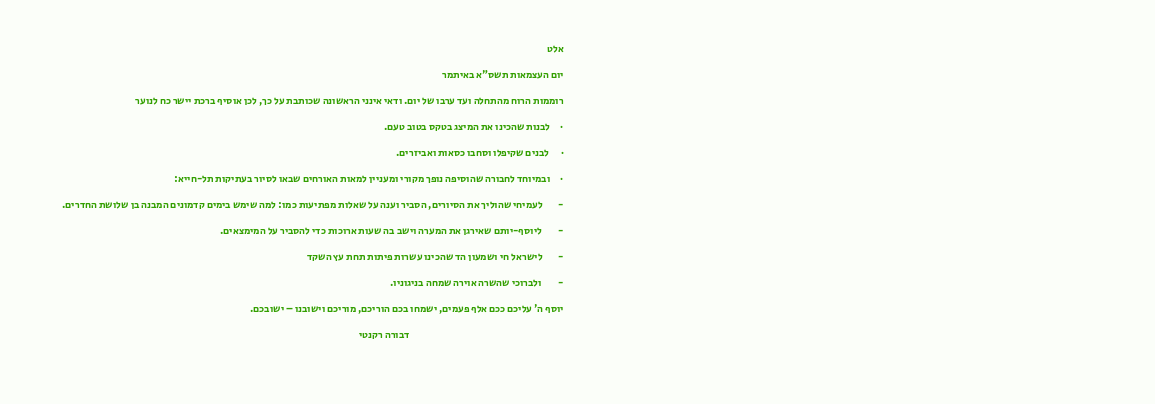אלט

יום העצמאות תשס"א באיתמר

רוממות הרוח מהתחלה ועד ערבו של יום. ודאי אינני הראשונה שכותבת על כך, לכן אוסיף ברכת יישר כח לנוער

·     לבנות שהכינו את המיצג בטקס בטוב טעם.

·      לבנים שקיפלו וסחבו כסאות ואביזרים.

·     ובמיוחד לחבורה שהוסיפה נופך מקורי ומעניין למאות האורחים שבאו לסיור בעתיקות תל-חייא:

-        לעמיחי שהוליך את הסיורים, הסביר וענה על שאלות מפתיעות כמו: למה שימש בימים קדמונים המבנה בן שלושת החדרים.

-        ליוסף-יותם שאירגן את המערה וישב בה שעות ארוכות כדי להסביר על המימצאים.

-        לישראל חי ושמעון הד שהכינו עשרות פיתות תחת עץ השקד

-        ולברוכי שהשרה אוירה שמחה בניגוניו.

יוסף ה' עליכם ככם אלף פעמים, ישמחו בכם הוריכם, מוריכם וישובנו – ישובכם.

                                                                             דבורה רקנטי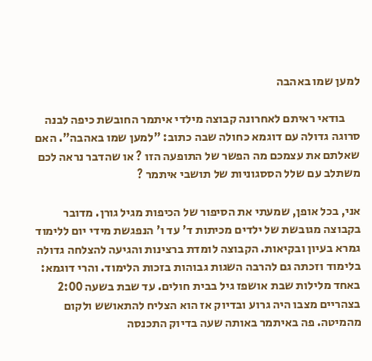למען שמו באהבה

      בודאי ראיתם לאחרונה קבוצה מילדי איתמר החובשת כיפה לבנה סרוגה גדולה עם דוגמא כחולה שבה כתוב: "למען שמו באהבה". האם שאלתם את עצמכם מה הפשר של התופעה הזו ? או שהדבר נראה לכם משתלב עם שלל הססגוניות של תושבי איתמר ?

אני, בכל אופן, שמעתי את הסיפור של הכיפות מגיל גורן. מדובר בקבוצה מגובשת של ילדים מכיתות ד' עד ו' הנפגשת מידי יום ללימוד גמרא בעיון ובקיאות. הקבוצה לומדת ברצינות והגיעה להצלחה גדולה בלימוד וזכתה גם להרבה השגות גבוהות בזכות הלימוד. והרי דוגמא: באחד מלילות שבת אושפז גיל בבית חולים. עד שבת בשעה 2:00 בצהריים מצבו היה גרוע ובדיוק אז הוא הצליח להתאושש ולקום מהמיטה. פה באיתמר באותה שעה בדיוק התכנסה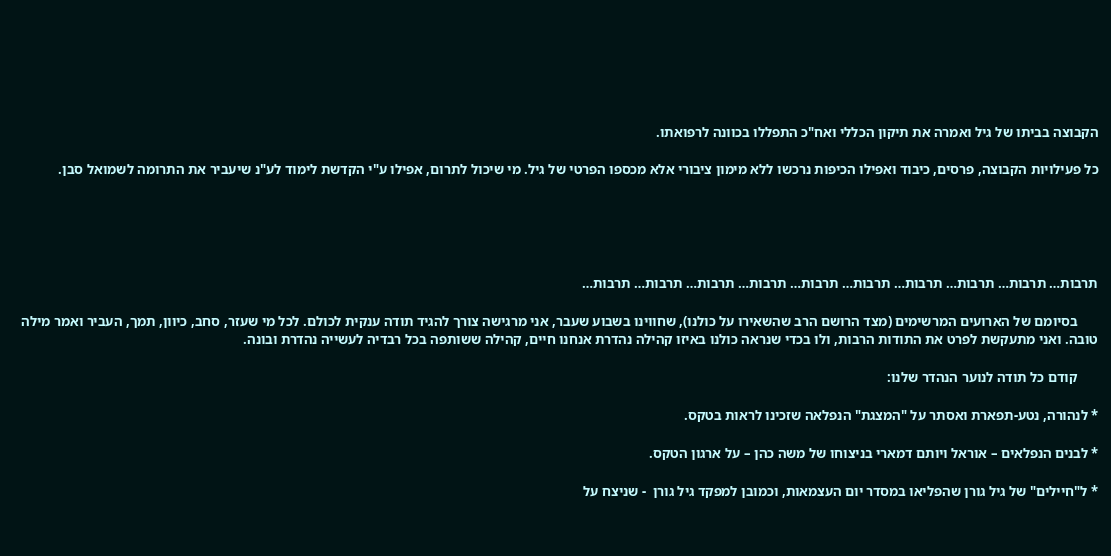הקבוצה בביתו של גיל ואמרה את תיקון הכללי ואח"כ התפללו בכוונה לרפואתו.

כל פעילויות הקבוצה, פרסים, כיבוד ואפילו הכיפות נרכשו ללא מימון ציבורי אלא מכספו הפרטי של גיל. מי שיכול לתרום, אפילו ע"י הקדשת לימוד לע"נ שיעביר את התרומה לשמואל סבן.





תרבות… תרבות… תרבות… תרבות… תרבות… תרבות… תרבות… תרבות… תרבות… תרבות…

      בסיומם של הארועים המרשימים (מצד הרושם הרב שהשאירו על כולנו), שחווינו בשבוע שעבר, אני מרגישה צורך להגיד תודה ענקית לכולם. לכל מי שעזר, סחב, כיוון, תמך, העביר ואמר מילה טובה. ואני מתעקשת לפרט את התודות הרבות, ולו בכדי שנראה כולנו באיזו קהילה נהדרת אנחנו חיים, קהילה ששותפה בכל רבדיה לעשייה נהדרת ובונה.

      קודם כל תודה לנוער הנהדר שלנו:

* לנהורה, נטע-תפארת ואסתר על "המצגת" הנפלאה שזכינו לראות בטקס.

* לבנים הנפלאים – אוראל ויותם דמארי בניצוחו של משה כהן – על ארגון הטקס.

* ל"חיילים" של גיל גורן שהפליאו במסדר יום העצמאות, וכמובן למפקד גיל גורן  - שניצח על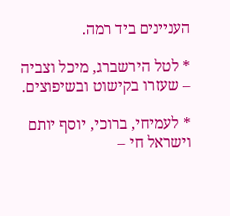העניינים ביד רמה.

* לטל הירשברג, מיכל וצביה – שעזרו בקישוט ובשיפוצים.

* לעמיחי, ברוכי, יוסף יותם וישראל חי –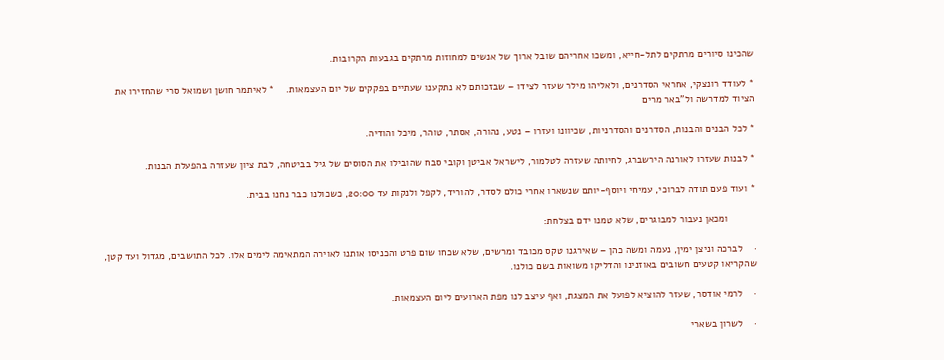שהכינו סיורים מרתקים לתל-חייא, ומשכו אחריהם שובל ארוך של אנשים למחוזות מרתקים בגבעות הקרובות.

* לעודד רונצקי, אחראי הסדרנים, ולאליהו מילר שעזר לצידו – שבזכותם לא נתקענו שעתיים בפקקים של יום העצמאות.    * לאיתמר חושן ושמואל סרי שהחזירו את הציוד למדרשה ול"באר מרים

* לכל הבנים והבנות, הסדרנים והסדרניות, שכיוונו ועזרו – נטע, נהורה, אסתר, טוהר, מיכל והודיה.

* לבנות שעזרו לאורנה הירשברג, לחיותה שעזרה לטלמור, לישראל אביטן וקובי סבח שהובילו את הסוסים של גיל בביטחה, לבת ציון שעזרה בהפעלת הבנות.

* ועוד פעם תודה לברוכי, עמיחי ויוסף-יותם שנשארו אחרי כולם לסדר, להוריד, לקפל ולנקות עד 20:00, כשכולנו כבר נחנו בבית.

          ומכאן נעבור למבוגרים, שלא טמנו ידם בצלחת:

·    לברכה וניצן ימין, נעמה ומשה כהן – שאירגנו טקס מכובד ומרשים, שלא שכחו שום פרט והכניסו אותנו לאוירה המתאימה לימים אלו. לכל התושבים, מגדול ועד קטן, שהקריאו קטעים חשובים באוזנינו והדליקו משואות בשם כולנו.

·    לרמי אודסר, שעזר להוציא לפועל את המצגת, ואף עיצב לנו מפת הארועים ליום העצמאות.

·    לשרון בשארי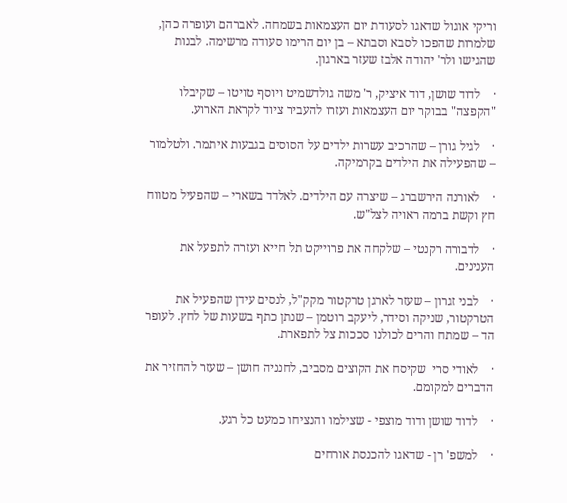וריקי אוגול שדאגו לסעודת יום העצמאות בשמחה. לאברהם ועופרה כהן, שלמרות שהפכו לסבא וסבתא – בן יום הרימו סעודה מרשימה. לבנות שהגישו ולר' יהודה אלבז שעזר בארגון.

·    לדוד שושן, דוד איציק, ר' משה גולדשמיט ויוסף טויטו – שקיבלו "הקפצה" בבוקר יום העצמאות ועזרו להעביר ציוד לקראת הארוע.

·    לגיל גורן – שהרכיב עשרות ילדים על הסוסים בגבעות איתמר. ולטלמור – שהפעילה את הילדים בקרמיקה.

·    לאורנה הירשברג – שיצרה עם הילדים. לאלדד בשארי – שהפעיל מטווח חץ וקשת ברמה ראויה לצל"ש.

·    לדבורה רקנטי – שלקחה את פרוייקט תל חייא ועזרה לתפעל את הענינים.

·    לבני זגרון – שעזר לארגן טרקטור מקק"ל, לנסים עידן שהפעיל את הטרקטור, שניקה וסידר, ליעקב רוטמן – שנתן כתף בשעות של לחץ. לעופר הד – שמתח והרים לכולנו סככות צל לתפארת.

·    לאודי סרי  שקיסח את הקוצים מסביב, לחנניה חושן – שעזר להחזיר את הדברים למקומם.

·    לדוד שושן ודוד מוצפי - שצילמו והנציחו כמעט כל רגע.

·    למשפ' רן - שדאגו להכנסת אורחים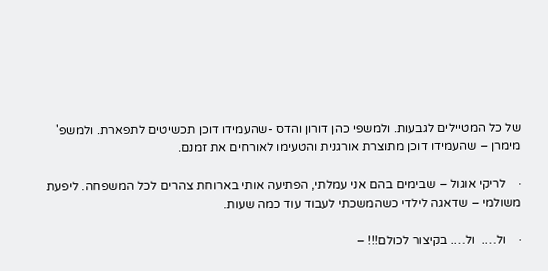של כל המטיילים לגבעות. ולמשפי כהן דורון והדס -שהעמידו דוכן תכשיטים לתפארת. ולמשפ' מימרן – שהעמידו דוכן מתוצרת אורגנית והטעימו לאורחים את זמנם.

·    לריקי אוגול – שבימים בהם אני עמלתי, הפתיעה אותי בארוחת צהרים לכל המשפחה. ליפעת משולמי – שדאגה לילדי כשהמשכתי לעבוד עוד כמה שעות.

·    ול….  ול…. בקיצור לכולם!!! –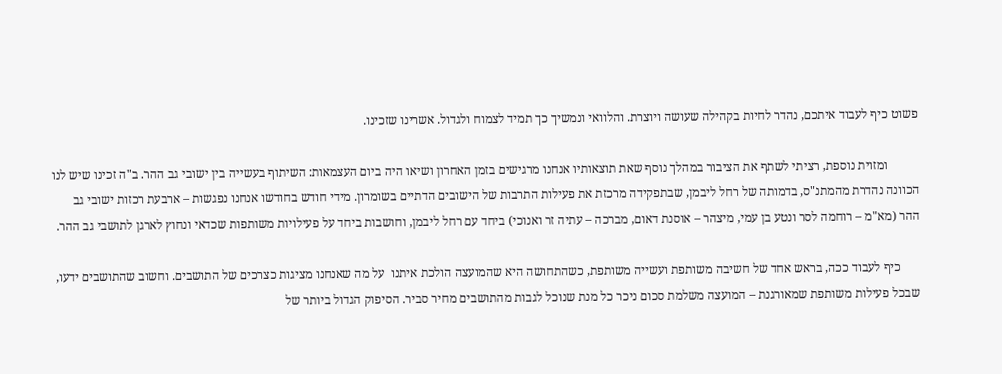פשוט כיף לעבוד איתכם, נהדר לחיות בקהילה שעושה ויוצרת. והלוואי ונמשיך כך תמיד לצמוח ולגדול. אשרינו שזכינו.

          ומזוית נוספת, רציתי לשתף את הציבור במהלך נוסף שאת תוצאותיו אנחנו מרגישים בזמן האחרון ושיאו היה ביום העצמאות: השיתוף בעשייה בין ישובי גב ההר. ב"ה זכינו שיש לנו הכוונה נהדרת מהמתנ"ס, בדמותה של רחל ליבמן, שבתפקידה מרכזת את פעילות התרבות של הישובים הדתיים בשומרון. מידי חודש בחודשו אנחנו נפגשות – ארבעת רכזות ישובי גב ההר (מא"מ – רוחמה לסר ונטע בן עמי, מיצהר – אוסנת דאום, מברכה – עתיה זר ואנוכי) ביחד עם רחל ליבמן, וחושבות ביחד על פעילויות משותפות שכדאי ונחוץ לארגן לתושבי גב ההר.

      כיף לעבוד ככה, בראש אחד של חשיבה משותפת ועשייה משותפת, כשהתחושה היא שהמועצה הולכת איתנו  על מה שאנחנו מציגות כצרכים של התושבים. וחשוב שהתושבים ידעו, שבכל פעילות משותפת שמאורגנת – המועצה משלמת סכום ניכר כל מנת שנוכל לגבות מהתושבים מחיר סביר. הסיפוק הגדול ביותר של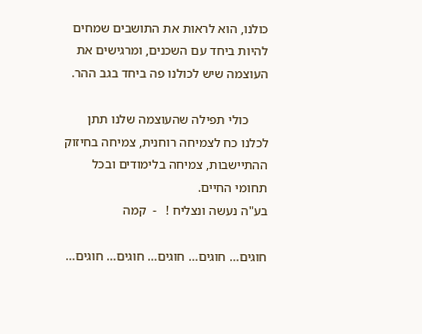כולנו, הוא לראות את התושבים שמחים להיות ביחד עם השכנים, ומרגישים את העוצמה שיש לכולנו פה ביחד בגב ההר.

      כולי תפילה שהעוצמה שלנו תתן לכלנו כח לצמיחה רוחנית, צמיחה בחיזוק ההתיישבות, צמיחה בלימודים ובכל תחומי החיים.                                        בע"ה נעשה ונצליח !   -  קמה

חוגים… חוגים… חוגים… חוגים… חוגים…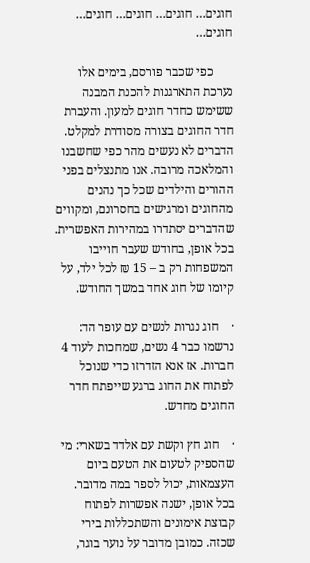חוגים… חוגים… חוגים… חוגים… חוגים…

      כפי שכבר פורסם, בימים אלו נערכת התארגנות להכנת המבנה ששימש כחדר חוגים למעון. והעברת חדר החוגים בצורה מסודרת למקלט. הדברים לא נעשים מהר כפי שחשבנו והמלאכה מרובה. אנו מתנצלים בפני ההורים והילדים שכל כך נהנים מהחוגים ומרגישים בחסרונם, ומקווים שהדברים יסתדרו במהירות האפשרית. בכל אופן, בחודש שעבר חוייבו המשפחות רק ב – 15 ₪ לכל ילד, על קיומו של חוג אחד במשך החודש.

·    חוג נגרות לנשים עם עופר הד:  נרשמו כבר 4 נשים, שמחכות לעוד 4 חברות. אז אנא הזדרזו כדי שנוכל לפתוח את החוג ברגע שייפתח חדר החוגים מחדש.

·    חוג חץ וקשת עם אלדד בשארי: מי שהספיק לטעום את הטעם ביום העצמאות, יכול לספר במה מדובר. בכל אופן, ישנה אפשרות לפתוח קבוצת אימונים והשתכללות בירי שכזה. כמובן מדובר על נוער בוגר,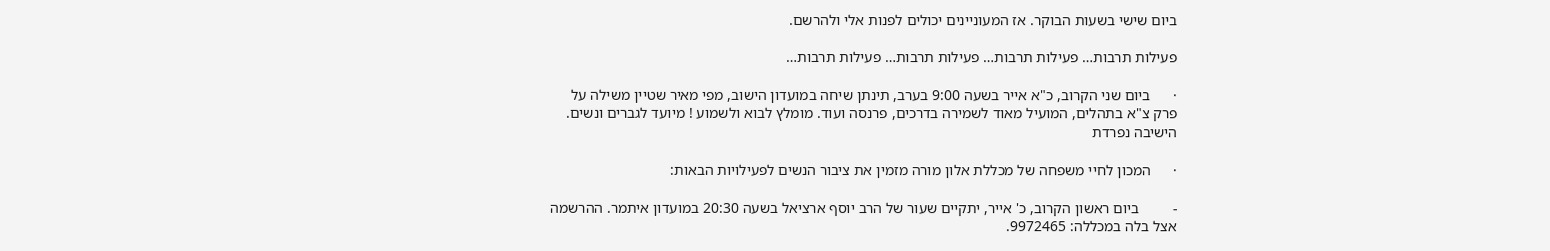ביום שישי בשעות הבוקר. אז המעוניינים יכולים לפנות אלי ולהרשם.

פעילות תרבות… פעילות תרבות… פעילות תרבות… פעילות תרבות…

·      ביום שני הקרוב, כ"א אייר בשעה 9:00 בערב, תינתן שיחה במועדון הישוב, מפי מאיר שטיין משילה על פרק צ"א בתהלים, המועיל מאוד לשמירה בדרכים, פרנסה ועוד. מומלץ לבוא ולשמוע ! מיועד לגברים ונשים. הישיבה נפרדת

·      המכון לחיי משפחה של מכללת אלון מורה מזמין את ציבור הנשים לפעילויות הבאות:

-         ביום ראשון הקרוב, כ' אייר, יתקיים שעור של הרב יוסף ארציאל בשעה 20:30 במועדון איתמר. ההרשמה אצל בלה במכללה: 9972465.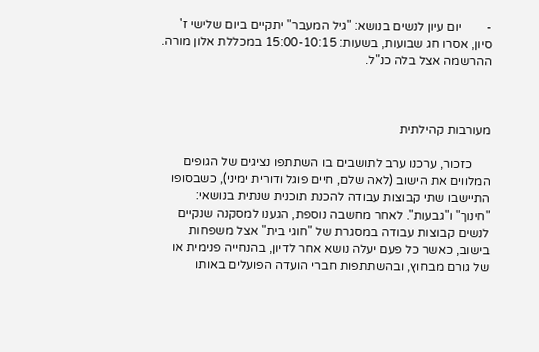-        יום עיון לנשים בנושא: "גיל המעבר" יתקיים ביום שלישי ז' סיון, אסרו חג שבועות, בשעות: 15:00-10:15 במכללת אלון מורה. ההרשמה אצל בלה כנ"ל.



מעורבות קהילתית

      כזכור, ערכנו ערב לתושבים בו השתתפו נציגים של הגופים המלווים את הישוב (לאה שלם, חיים פוגל ודורית ימיני), כשבסופו התיישבו שתי קבוצות עבודה להכנת תוכנית שנתית בנושאי: "חינוך" ו"גבעות". לאחר מחשבה נוספת, הגענו למסקנה שנקיים לנשים קבוצות עבודה במסגרת של "חוגי בית" אצל משפחות בישוב, כאשר כל פעם יעלה נושא אחר לדיון, בהנחייה פנימית או של גורם מבחוץ, ובהשתתפות חברי הועדה הפועלים באותו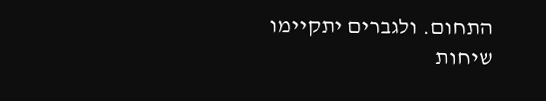התחום. ולגברים יתקיימו שיחות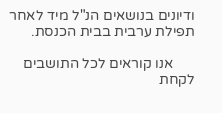ודיונים בנושאים הנ"ל מיד לאחר תפילת ערבית בבית הכנסת.

      אנו קוראים לכל התושבים לקחת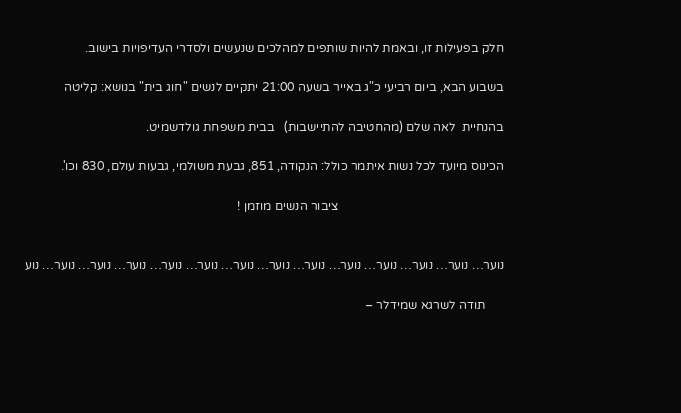חלק בפעילות זו, ובאמת להיות שותפים למהלכים שנעשים ולסדרי העדיפויות בישוב.

בשבוע הבא, ביום רביעי כ"ג באייר בשעה 21:00 יתקיים לנשים "חוג בית" בנושא: קליטה

בהנחיית  לאה שלם (מהחטיבה להתיישבות)   בבית משפחת גולדשמיט.

הכינוס מיועד לכל נשות איתמר כולל: הנקודה, 851, גבעת משולמי, גבעות עולם, 830 וכו'.

                                                     ציבור הנשים מוזמן !


נוער… נוער… נוער… נוער… נוער… נוער… נוער… נוער… נוער… נוער… נוער… נוער… נוער… נוע

      תודה לשרגא שמידלר –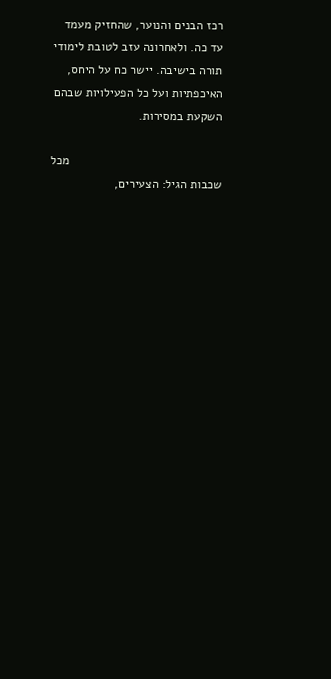רכז הבנים והנוער, שהחזיק מעמד עד כה. ולאחרונה עזב לטובת לימודי תורה בישיבה. יישר כח על היחס, האיכפתיות ועל כל הפעילויות שבהם השקעת במסירות.

                                             מכל שכבות הגיל: הצעירים,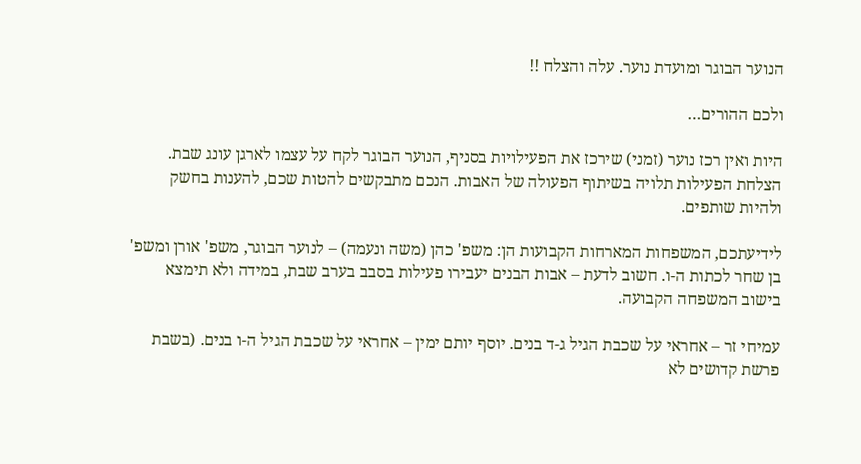הנוער הבוגר ומועדת נוער. עלה והצלח !!

ולכם ההורים…

היות ואין רכז נוער (זמני) שירכז את הפעילויות בסניף, הנוער הבוגר לקח על עצמו לארגן עונג שבת. הצלחת הפעילות תלויה בשיתוף הפעולה של האבות. הנכם מתבקשים להטות שכם, להענות בחשק ולהיות שותפים.

לידיעתכם, המשפחות המארחות הקבועות הן: משפ' כהן (משה ונעמה) – לנוער הבוגר, משפ' אורן ומשפ' בן שחר לכתות ה-ו. חשוב לדעת – אבות הבנים יעבירו פעילות בסבב בערב שבת, במידה ולא תימצא בישוב המשפחה הקבועה.

עמיחי זר – אחראי על שכבת הגיל ג-ד בנים. יוסף יותם ימין – אחראי על שכבת הגיל ה-ו בנים. (בשבת פרשת קדושים לא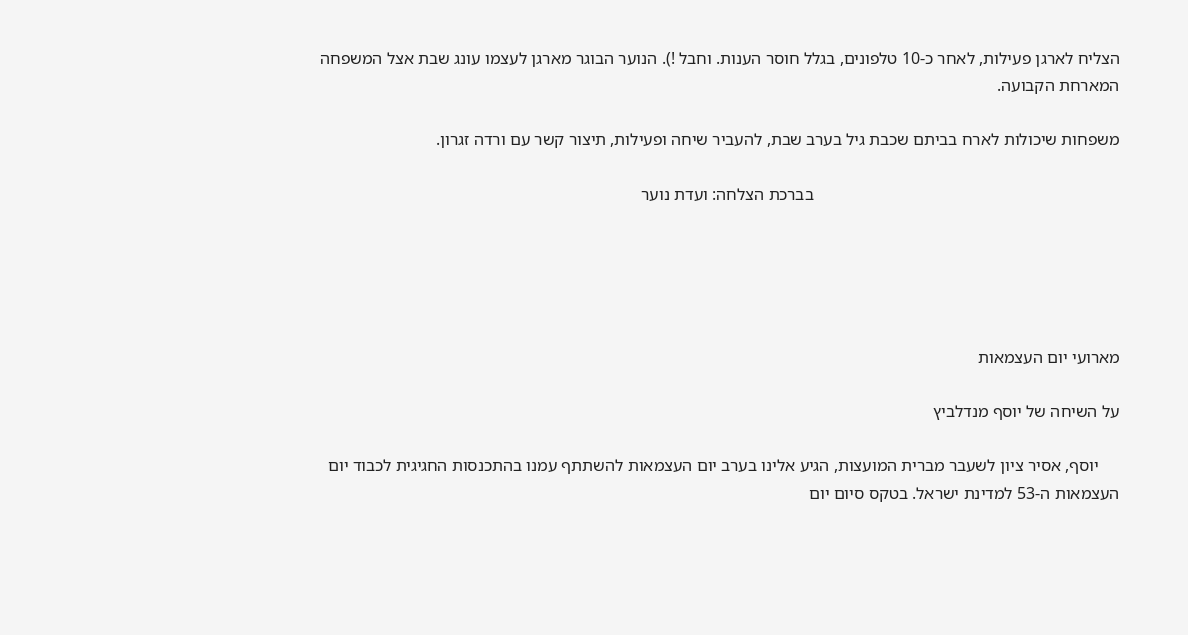הצליח לארגן פעילות, לאחר כ-10 טלפונים, בגלל חוסר הענות. וחבל !). הנוער הבוגר מארגן לעצמו עונג שבת אצל המשפחה המארחת הקבועה.

משפחות שיכולות לארח בביתם שכבת גיל בערב שבת, להעביר שיחה ופעילות, תיצור קשר עם ורדה זגרון.

                                                                       בברכת הצלחה: ועדת נוער





מארועי יום העצמאות

על השיחה של יוסף מנדלביץ

     יוסף, אסיר ציון לשעבר מברית המועצות, הגיע אלינו בערב יום העצמאות להשתתף עמנו בהתכנסות החגיגית לכבוד יום העצמאות ה-53 למדינת ישראל. בטקס סיום יום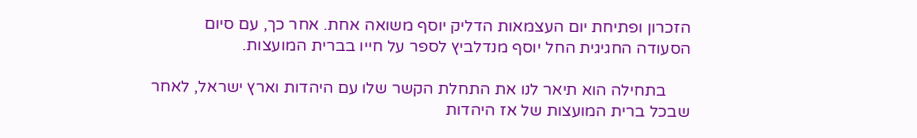הזכרון ופתיחת יום העצמאות הדליק יוסף משואה אחת. אחר כך, עם סיום הסעודה החגיגית החל יוסף מנדלביץ לספר על חייו בברית המועצות.

      בתחילה הוא תיאר לנו את התחלת הקשר שלו עם היהדות וארץ ישראל, לאחר שבכל ברית המועצות של אז היהדות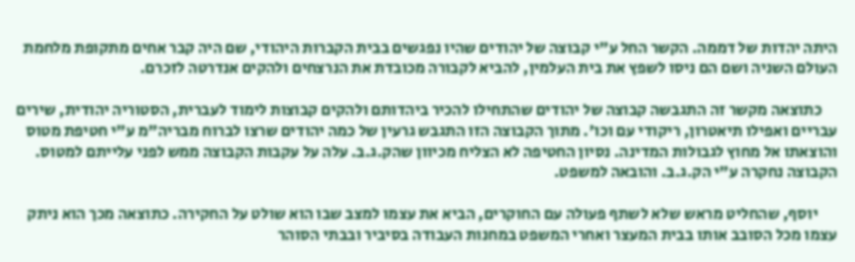היתה יהדות של דממה. הקשר החל ע"י קבוצה של יהודים שהיו נפגשים בבית הקברות היהודי, שם היה קבר אחים מתקופת מלחמת העולם השניה ושם הם ניסו לשפץ את בית העלמין, להביא לקבורה מכובדת את הנרצחים ולהקים אנדרטה לזכרם.

     כתוצאה מקשר זה התגבשה קבוצה של יהודים שהתחילו להכיר ביהדותם ולהקים קבוצות לימוד לעברית, הסטוריה יהודית, שירים עבריים ואפילו תיאטרון, ריקודי עם וכו'. מתוך הקבוצה הזו התגבש גרעין של כמה יהודים שרצו לברוח מבריה"מ ע"י חטיפת מטוס והוצאתו אל מחוץ לגבולות המדינה. נסיון החטיפה לא הצליח מכיוון שהק.ג.ב. עלה על עקבות הקבוצה ממש לפני עלייתם למטוס. הקבוצה נחקרה ע"י הק.ג.ב. והובאה למשפט.

      יוסף, שהחליט מראש שלא לשתף פעולה עם החוקרים, הביא את עצמו למצב שבו הוא שולט על החקירה. כתוצאה מכך הוא ניתק עצמו מכל הסובב אותו בבית המעצר ואחרי המשפט במחנות העבודה בסיביר ובבתי הסוהר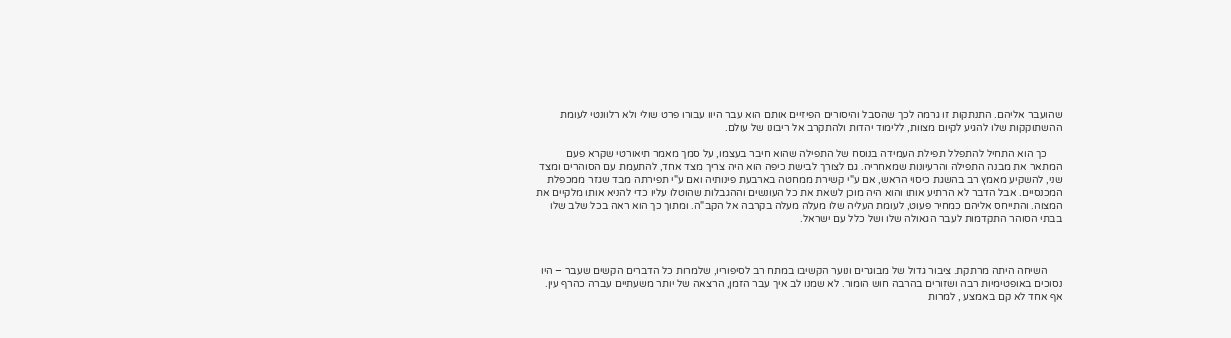שהועבר אליהם. התנתקות זו גרמה לכך שהסבל והיסורים הפיזיים אותם הוא עבר היוו עבורו פרט שולי ולא רלוונטי לעומת ההשתוקקות שלו להגיע לקיום מצוות, ללימוד יהדות ולהתקרב אל ריבונו של עולם.

      כך הוא התחיל להתפלל תפילת העמידה בנוסח של התפילה שהוא חיבר בעצמו, על סמך מאמר תיאורטי שקרא פעם המתאר את מבנה התפילה והרעיונות שמאחריה. גם לצורך לבישת כיפה הוא היה צריך מצד אחד, להתעמת עם הסוהרים ומצד שני, להשקיע מאמץ רב בהשגת כיסוי הראש, אם ע"י קשירת ממחטה בארבעת פינותיה ואם ע"י תפירתה מבד שגזר ממכפלת המכנסיים. אבל הדבר לא הרתיע אותו והוא היה מוכן לשאת את כל העונשים וההגבלות שהוטלו עליו כדי להניא אותו מלקיים את המצוה. והתייחס אליהם כמחיר פעוט, לעומת העליה שלו מעלה מעלה בקרבה אל הקב"ה. ומתוך כך הוא ראה בכל שלב שלו בבתי הסוהר התקדמות לעבר הגאולה שלו ושל כלל עם ישראל.



      השיחה היתה מרתקת. ציבור גדול של מבוגרים ונוער הקשיבו במתח רב לסיפוריו, שלמרות כל הדברים הקשים שעבר – היו נסוכים באופטימיות רבה ושזורים בהרבה חוש הומור. לא שמנו לב איך עבר הזמן, הרצאה של יותר משעתיים עברה כהרף עין. אף אחד לא קם באמצע , למרות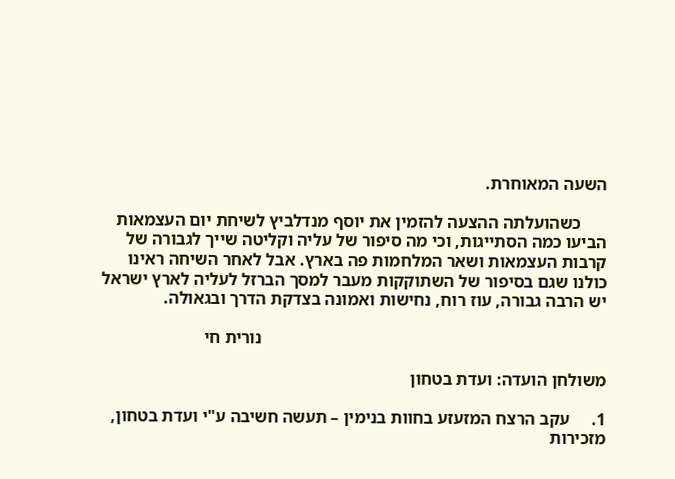השעה המאוחרת.

      כשהועלתה ההצעה להזמין את יוסף מנדלביץ לשיחת יום העצמאות הביעו כמה הסתייגות, וכי מה סיפור של עליה וקליטה שייך לגבורה של קרבות העצמאות ושאר המלחמות פה בארץ. אבל לאחר השיחה ראינו כולנו שגם בסיפור של השתוקקות מעבר למסך הברזל לעליה לארץ ישראל יש הרבה גבורה, עוז רוח, נחישות ואמונה בצדקת הדרך ובגאולה.

                                                                                נורית חי

משולחן הועדה: ועדת בטחון

1.     עקב הרצח המזעזע בחוות בנימין – תעשה חשיבה ע"י ועדת בטחון, מזכירות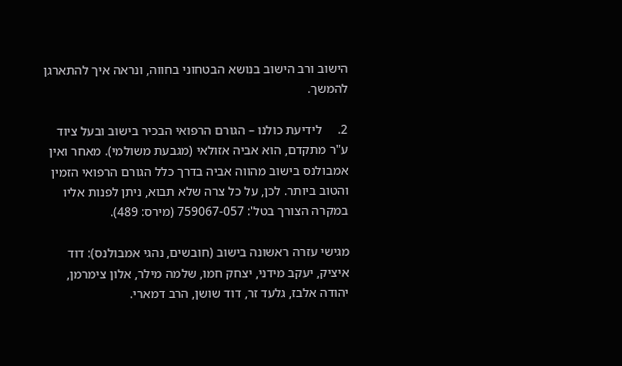הישוב ורב הישוב בנושא הבטחוני בחווה, ונראה איך להתארגן להמשך.

2.     לידיעת כולנו – הגורם הרפואי הבכיר בישוב ובעל ציוד ע"ר מתקדם, הוא אביה אזולאי (מגבעת משולמי). מאחר ואין אמבולנס בישוב מהווה אביה בדרך כלל הגורם הרפואי הזמין והטוב ביותר. לכן, על כל צרה שלא תבוא, ניתן לפנות אליו במקרה הצורך בטל': 759067-057 (מירס: 489).

מגישי עזרה ראשונה בישוב (חובשים, נהגי אמבולנס): דוד איציק, יעקב מידני, יצחק חמו, שלמה מילר, אלון צימרמן, יהודה אלבז, גלעד זר, דוד שושן, הרב דמארי.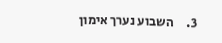3.     השבוע נערך אימון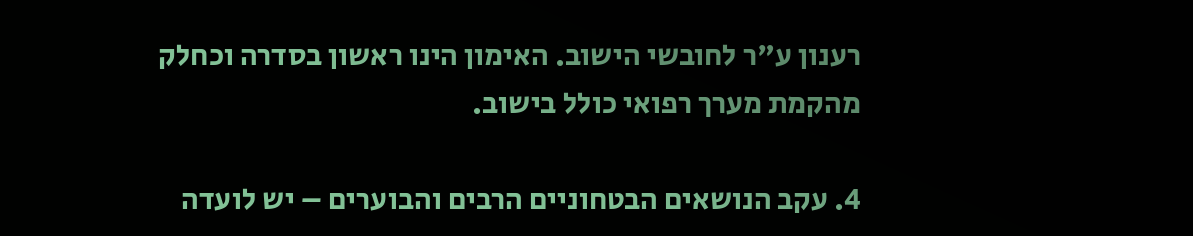רענון ע"ר לחובשי הישוב. האימון הינו ראשון בסדרה וכחלק מהקמת מערך רפואי כולל בישוב.

4. עקב הנושאים הבטחוניים הרבים והבוערים – יש לועדה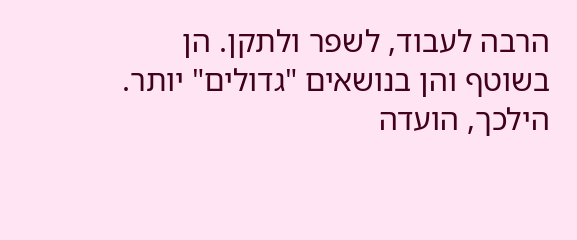הרבה לעבוד, לשפר ולתקן. הן בשוטף והן בנושאים "גדולים" יותר. הילכך, הועדה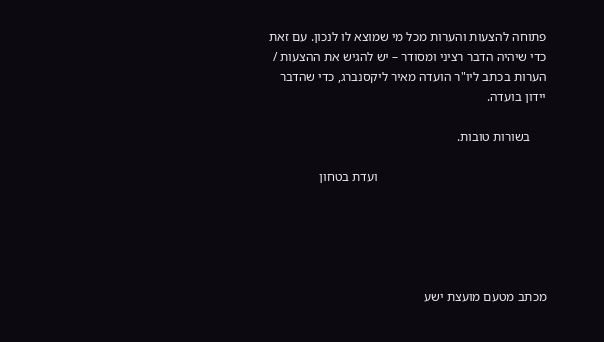פתוחה להצעות והערות מכל מי שמוצא לו לנכון. עם זאת כדי שיהיה הדבר רציני ומסודר – יש להגיש את ההצעות / הערות בכתב ליו"ר הועדה מאיר ליקסנברג, כדי שהדבר יידון בועדה.

     בשורות טובות.

                                                    ועדת בטחון





מכתב מטעם מועצת ישע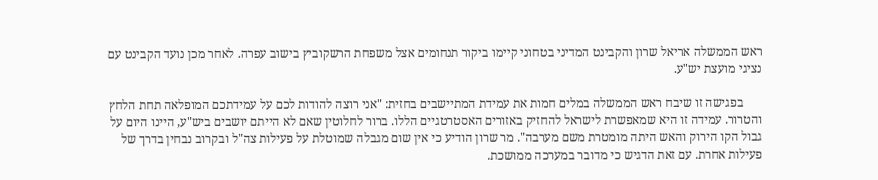ראש הממשלה אריאל שרון והקבינט המדיני בטחוני קיימו ביקור תנחומים אצל משפחת הרשקוביץ בישוב עפרה. לאחר מכן נועד הקבינט עם נציגי מועצת יש"ע.

      בפגישה זו שיבח ראש הממשלה במלים חמות את עמידת המתיישבים בחזית: "אני רוצה להודות לכם על עמידתכם המופלאה תחת הלחץ והטרור. עמידה זו היא שמאפשרת לישראל להחזיק באזורים האסטרטגיים הללו. ברור לחלוטין שאם לא הייתם יושבים ביש"ע, היינו היום על גבול הקו הירוק והאש היתה מומטרת משם מערבה". מר שרון הודיע כי אין שום מגבלה שמוטלת על פעילות צה"ל ובקרוב נבחין בדרך של פעילות אחרת. עם זאת הדגיש כי מדובר במערכה ממושכת.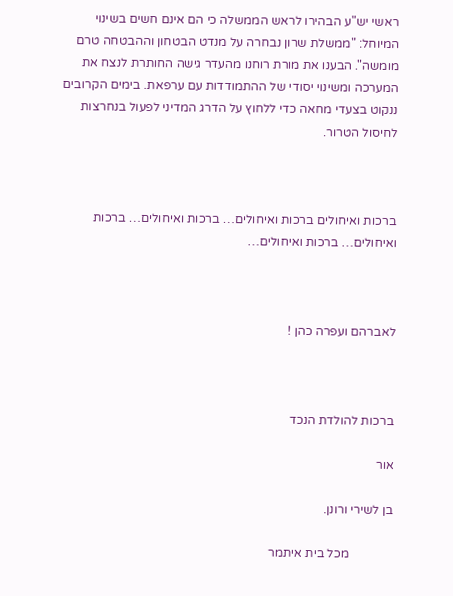ראשי יש"ע הבהירו לראש הממשלה כי הם אינם חשים בשינוי המיוחל: "ממשלת שרון נבחרה על מנדט הבטחון וההבטחה טרם מומשה". הבענו את מורת רוחנו מהעדר גישה החותרת לנצח את המערכה ומשינוי יסודי של ההתמודדות עם ערפאת. בימים הקרובים ננקוט בצעדי מחאה כדי ללחוץ על הדרג המדיני לפעול בנחרצות לחיסול הטרור.



ברכות ואיחולים ברכות ואיחולים… ברכות ואיחולים… ברכות ואיחולים… ברכות ואיחולים…



לאברהם ועפרה כהן !



ברכות להולדת הנכד

אור

בן לשירי ורונן.

              מכל בית איתמר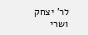לר' יצחק ושרי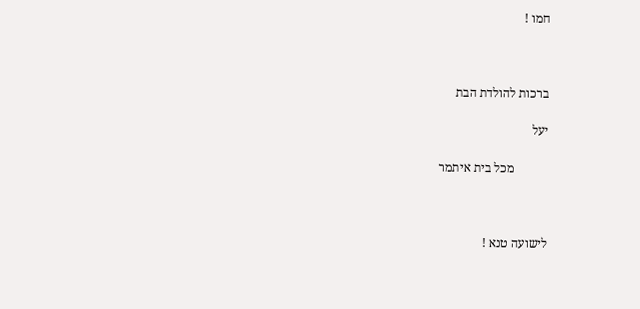חמו !



ברכות להולדת הבת

יעל

           מכל בית איתמר



לישועה טנא !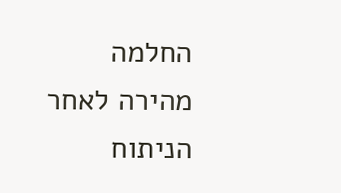החלמה מהירה לאחר הניתוח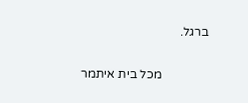ברגל.

               מכל בית איתמר